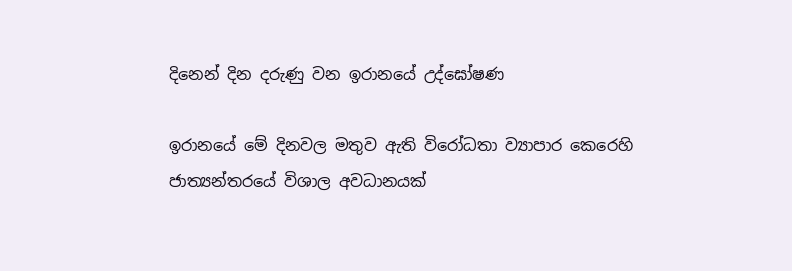දිනෙන් දින දරුණු වන ඉරානයේ උද්ඝෝෂණ

ඉරානයේ මේ දිනවල මතුව ඇති විරෝධතා ව්‍යාපාර කෙරෙහි ජාත්‍යන්තරයේ විශාල අවධානයක්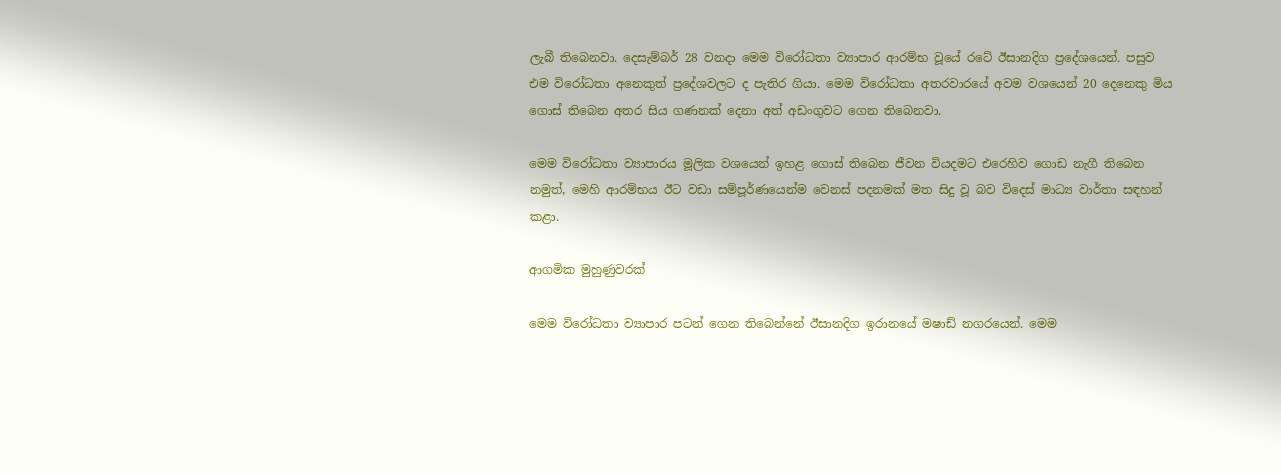ලැබී තිබෙනවා. දෙසැම්බර් 28 වනදා මෙම විරෝධතා ව්‍යාපාර ආරම්භ වූයේ රටේ ඊසානදිග ප්‍රදේශයෙන්. පසුව එම විරෝධතා අනෙකුත් ප්‍රදේශවලට ද පැතිර ගියා. මෙම විරෝධතා අතරවාරයේ අවම වශයෙන් 20 දෙනෙකු මිය ගොස් තිබෙන අතර සිය ගණනක් දෙනා අත් අඩංගුවට ගෙන තිබෙනවා.

මෙම විරෝධතා ව්‍යාපාරය මූලික වශයෙන් ඉහළ ගොස් තිබෙන ජීවන වියදමට එරෙහිව ගොඩ නැගී තිබෙන නමුත්, මෙහි ආරම්භය ඊට වඩා සම්පූර්ණයෙන්ම වෙනස් පදනමක් මත සිදු වූ බව විදෙස් මාධ්‍ය වාර්තා සඳහන් කළා.

ආගමික මුහුණුවරක්

මෙම විරෝධතා ව්‍යාපාර පටන් ගෙන තිබෙන්නේ ඊසානදිග ඉරානයේ මෂාඩ් නගරයෙන්. මෙම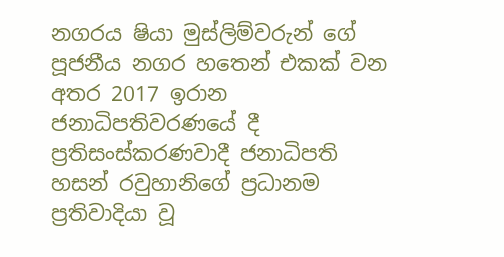නගරය ෂියා මුස්ලිම්වරුන් ගේ පූජනීය නගර හතෙන් එකක් වන අතර 2017 ඉරාන ජනාධිපතිවරණයේ දී ප්‍රතිසංස්කරණවාදී ජනාධිපති හසන් රවුහානිගේ ප්‍රධානම ප්‍රතිවාදියා වූ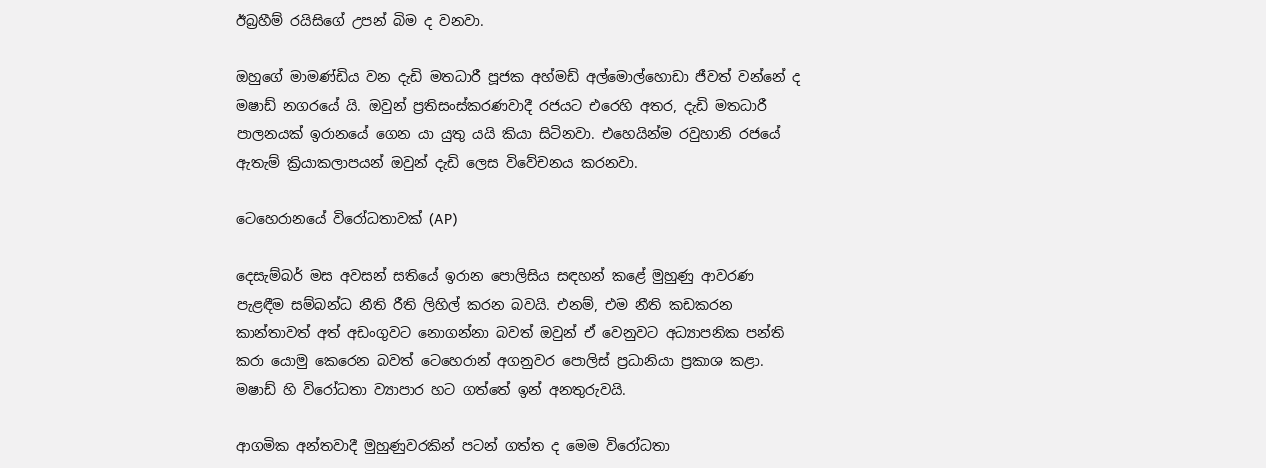ඊබ්‍රහීම් රයිසිගේ උපන් බිම ද වනවා.

ඔහුගේ මාමණ්ඩිය වන දැඩි මතධාරී පූජක අහ්මඩ් අල්මොල්හොඩා ජීවත් වන්නේ ද මෂාඩ් නගරයේ යි. ඔවුන් ප්‍රතිසංස්කරණවාදී රජයට එරෙහි අතර, දැඩි මතධාරී පාලනයක් ඉරානයේ ගෙන යා යුතු යයි කියා සිටිනවා. එහෙයින්ම රවුහානි රජයේ ඇතැම් ක්‍රියාකලාපයන් ඔවුන් දැඩි ලෙස විවේචනය කරනවා.

ටෙහෙරානයේ විරෝධතාවක් (AP)

දෙසැම්බර් මස අවසන් සතියේ ඉරාන පොලිසිය සඳහන් කළේ මුහුණු ආවරණ පැළඳීම සම්බන්ධ නීති රීති ලිහිල් කරන බවයි. එනම්, එම නීති කඩකරන කාන්‍තාවත් අත් අඩංගුවට නොගන්නා බවත් ඔවුන් ඒ වෙනුවට අධ්‍යාපනික පන්ති කරා යොමු කෙරෙන බවත් ටෙහෙරාන් අගනුවර පොලිස් ප්‍රධානියා ප්‍රකාශ කළා. මෂාඩ් හි විරෝධතා ව්‍යාපාර හට ගත්තේ ඉන් අනතුරුවයි.

ආගමික අන්තවාදී මුහුණුවරකින් පටන් ගත්ත ද මෙම විරෝධතා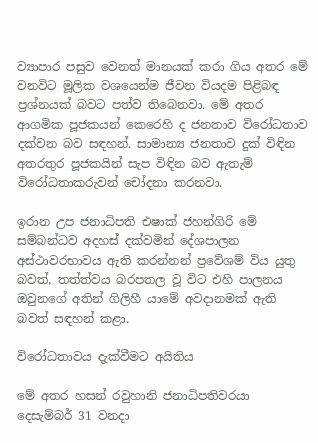ව්‍යාපාර පසුව වෙනත් මානයක් කරා ගිය අතර මේ වනවිට මූලික වශයෙන්ම ජීවන වියදම පිළිබඳ ප්‍රශ්නයක් බවට පත්ව තිබෙනවා. මේ අතර ආගමික පූජකයන් කෙරෙහි ද ජනතාව විරෝධතාව දක්වන බව සඳහන්. සාමාන්‍ය ජනතාව දුක් විඳින අතරතුර පූජකයින් සැප විඳින බව ඇතැම් විරෝධතාකරුවන් චෝදනා කරනවා.

ඉරාන උප ජනාධිපති එෂාක් ජහන්ගිරි මේ සම්බන්ධව අදහස් දක්වමින් දේශපාලන අස්ථාවරභාවය ඇති කරන්නන් ප්‍රවේශම් විය යුතු බවත්, තත්ත්වය බරපතල වූ විට එහි පාලනය ඔවුනගේ අතින් ගිලිහී යාමේ අවදානමක් ඇති බවත් සඳහන් කළා.

විරෝධතාවය දැක්වීමට අයිතිය

මේ අතර හසන් රවුහානි ජනාධිපතිවරයා දෙසැම්බර් 31 වනදා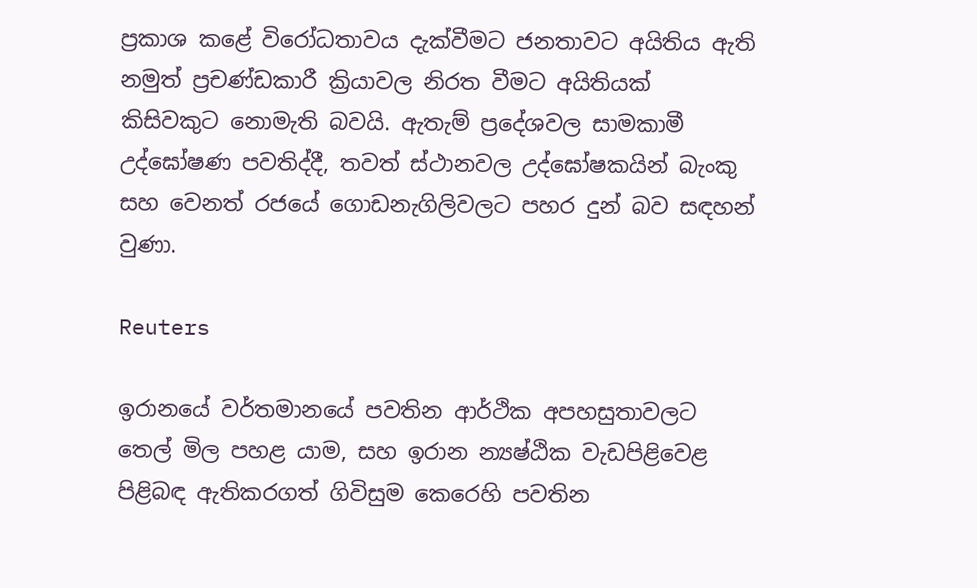ප්‍රකාශ කළේ විරෝධතාවය දැක්වීමට ජනතාවට අයිතිය ඇති නමුත් ප්‍රචණ්ඩකාරී ක්‍රියාවල නිරත වීමට අයිතියක් කිසිවකුට නොමැති බවයි. ඇතැම් ප්‍රදේශවල සාමකාමී උද්ඝෝෂණ පවතිද්දී, තවත් ස්ථානවල උද්ඝෝෂකයින් බැංකු සහ වෙනත් රජයේ ගොඩනැගිලිවලට පහර දුන් බව සඳහන් වුණා.

Reuters

ඉරානයේ වර්තමානයේ පවතින ආර්ථික අපහසුතාවලට තෙල් මිල පහළ යාම, සහ ඉරාන න්‍යෂ්ඨික වැඩපිළිවෙළ පිළිබඳ ඇතිකරගත් ගිවිසුම කෙරෙහි පවතින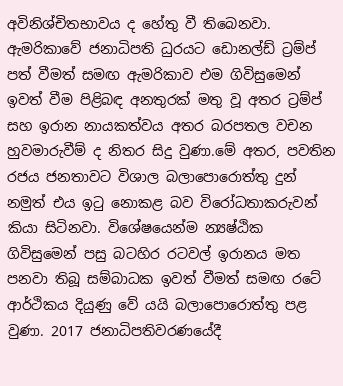අවිනිශ්චිතභාවය ද හේතු වී තිබෙනවා. ඇමරිකාවේ ජනාධිපති ධුරයට ඩොනල්ඩ් ට්‍රම්ප් පත් වීමත් සමඟ ඇමරිකාව එම ගිවිසුමෙන් ඉවත් වීම පිළිබඳ අනතුරක් මතු වූ අතර ට්‍රම්ප් සහ ඉරාන නායකත්වය අතර බරපතල වචන හුවමාරුවීම් ද නිතර සිදු වුණා.මේ අතර, පවතින රජය ජනතාවට විශාල බලාපොරොත්තු දුන් නමුත් එය ඉටු නොකළ බව විරෝධතාකරුවන් කියා සිටිනවා. විශේෂයෙන්ම න්‍යෂ්ඨික ගිවිසුමෙන් පසු බටහිර රටවල් ඉරානය මත පනවා තිබූ සම්බාධක ඉවත් වීමත් සමඟ රටේ ආර්ථිකය දියුණු වේ යයි බලාපොරොත්තු පළ වුණා. 2017 ජනාධිපතිවරණයේදී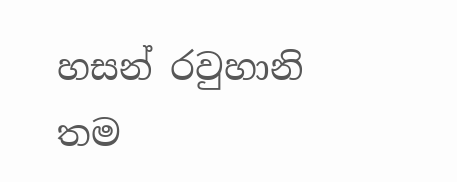හසන් රවුහානි තම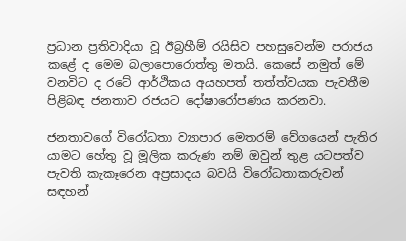ප්‍රධාන ප්‍රතිවාදියා වූ ඊබ්‍රහීම් රයිසිව පහසුවෙන්ම පරාජය කළේ ද මෙම බලාපොරොත්තු මතයි. කෙසේ නමුත් මේ වනවිට ද රටේ ආර්ථිකය අයහපත් තත්ත්වයක පැවතීම පිළිබඳ ජනතාව රජයට දෝෂාරෝපණය කරනවා.

ජනතාවගේ විරෝධතා ව්‍යාපාර මෙතරම් වේගයෙන් පැතිර යාමට හේතු වූ මූලික කරුණ නම් ඔවුන් තුළ යටපත්ව පැවති කැකෑරෙන අප්‍රසාදය බවයි විරෝධතාකරුවන් සඳහන්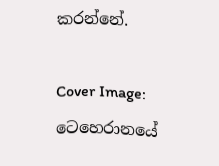කරන්නේ.

Cover Image: ටෙහෙරානයේ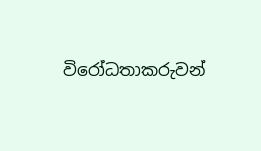විරෝධතාකරුවන්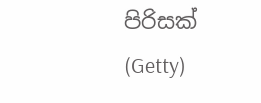පිරිසක් (Getty)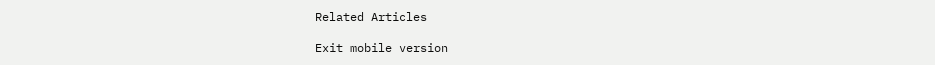Related Articles

Exit mobile version